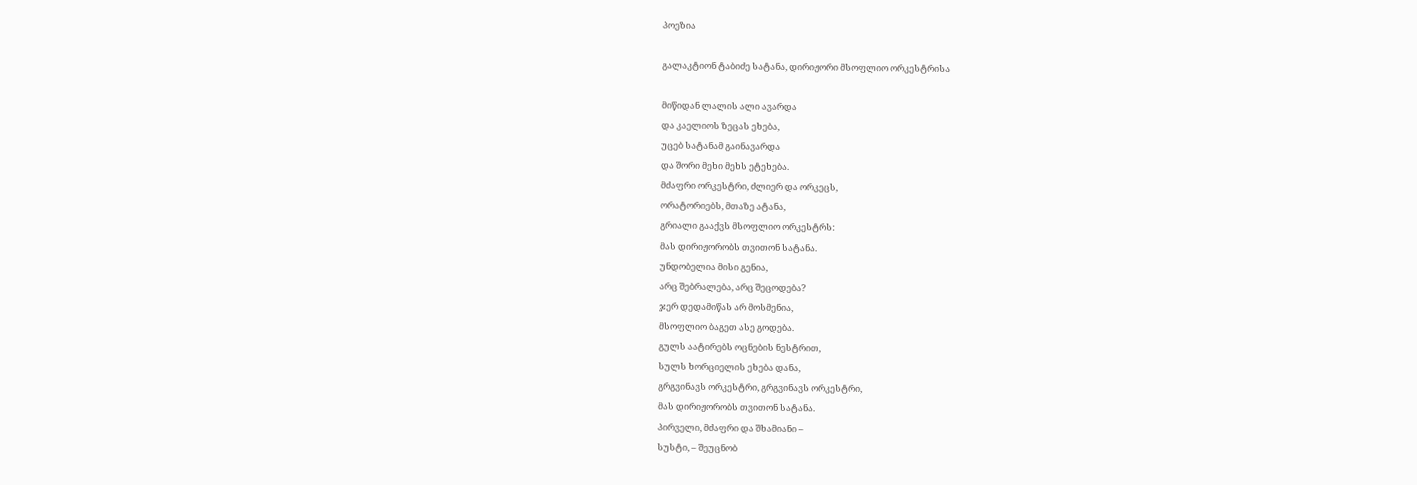პოეზია

გალაკტიონ ტაბიძე სატანა, დირიჟორი მსოფლიო ორკესტრისა

მიწიდან ლალის ალი ავარდა
და კაელიოს ზეცას ეხება,
უცებ სატანამ გაინავარდა
და შორი მეხი მეხს ეტეხება.
მძაფრი ორკესტრი, ძლიერ და ორკეცს,
ორატორიებს, მთაზე ატანა,
გრიალი გააქვს მსოფლიო ორკესტრს:
მას დირიჟორობს თვითონ სატანა.
უნდობელია მისი გენია,
არც შებრალება, არც შეცოდება?
ჯერ დედამიწას არ მოსმენია,
მსოფლიო ბაგეთ ასე გოდება.
გულს აატირებს ოცნების ნესტრით,
სულს ხორციელის ეხება დანა,
გრგვინავს ორკესტრი, გრგვინავს ორკესტრი,
მას დირიჟორობს თვითონ სატანა.
პირველი, მძაფრი და შხამიანი –
სუსტი, – შეუცნობ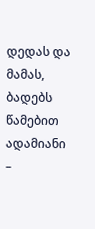დედას და მამას,
ბადებს წამებით ადამიანი –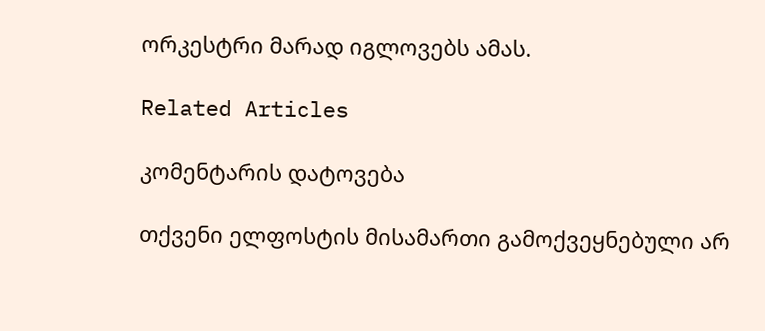ორკესტრი მარად იგლოვებს ამას.

Related Articles

კომენტარის დატოვება

თქვენი ელფოსტის მისამართი გამოქვეყნებული არ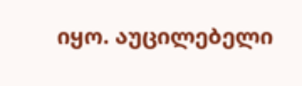იყო. აუცილებელი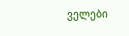ველები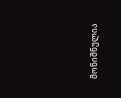მონიშნულია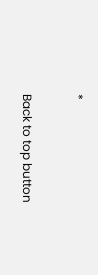*

Back to top button